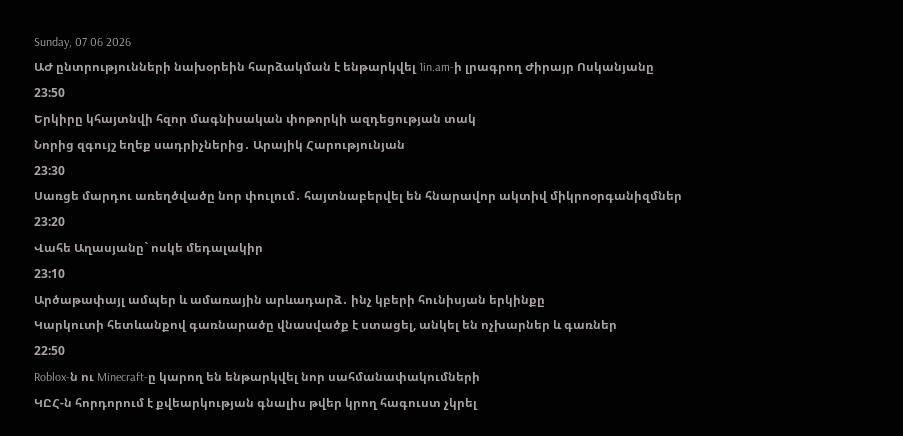Sunday, 07 06 2026
ԱԺ ընտրությունների նախօրեին հարձակման է ենթարկվել 1in.am-ի լրագրող Ժիրայր Ոսկանյանը
23:50
Երկիրը կհայտնվի հզոր մագնիսական փոթորկի ազդեցության տակ
Նորից զգույշ եղեք սադրիչներից․ Արայիկ Հարությունյան
23:30
Սառցե մարդու առեղծվածը նոր փուլում․ հայտնաբերվել են հնարավոր ակտիվ միկրոօրգանիզմներ
23:20
Վահե Աղասյանը` ոսկե մեդալակիր
23:10
Արծաթափայլ ամպեր և ամառային արևադարձ․ ինչ կբերի հունիսյան երկինքը
Կարկուտի հետևանքով գառնարածը վնասվածք է ստացել, անկել են ոչխարներ և գառներ
22:50
Roblox-ն ու Minecraft-ը կարող են ենթարկվել նոր սահմանափակումների
ԿԸՀ-ն հորդորում է քվեարկության գնալիս թվեր կրող հագուստ չկրել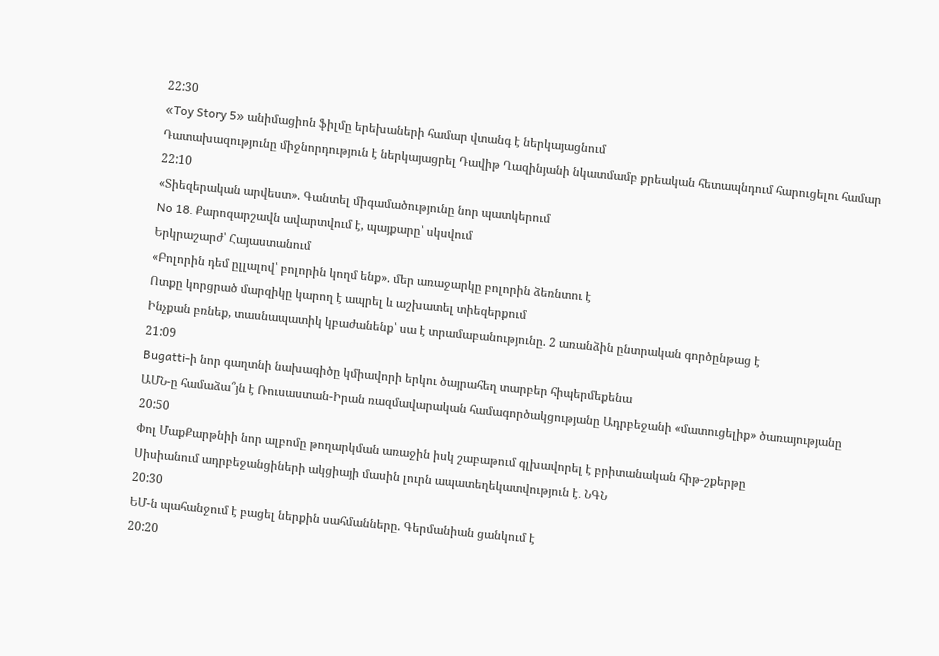22:30
«Toy Story 5» անիմացիոն ֆիլմը երեխաների համար վտանգ է ներկայացնում
Դատախազությունը միջնորդություն է ներկայացրել Դավիթ Ղազինյանի նկատմամբ քրեական հետապնդում հարուցելու համար
22:10
«Տիեզերական արվեստ». Գանտել միգամածությունը նոր պատկերում
No 18․ Քարոզարշավն ավարտվում է, պայքարը՝ սկսվում
Երկրաշարժ՝ Հայաստանում
«Բոլորին դեմ ըլլալով՝ բոլորին կողմ ենք». մեր առաջարկը բոլորին ձեռնտու է
Ոտքը կորցրած մարզիկը կարող է ապրել և աշխատել տիեզերքում
Ինչքան բռնեք, տասնապատիկ կբաժանենք՝ սա է տրամաբանությունը. 2 առանձին ընտրական գործընթաց է
21:09
Bugatti-ի նոր գաղտնի նախագիծը կմիավորի երկու ծայրահեղ տարբեր հիպերմեքենա
ԱՄՆ-ը համաձա՞յն է Ռուսաստան-Իրան ռազմավարական համագործակցությանը Ադրբեջանի «մատուցելիք» ծառայությանը
20:50
Փոլ ՄաքՔարթնիի նոր ալբոմը թողարկման առաջին իսկ շաբաթում գլխավորել է բրիտանական հիթ-շքերթը
Սիսիանում ադրբեջանցիների ակցիայի մասին լուրն ապատեղեկատվություն է․ ՆԳՆ
20:30
ԵՄ-ն պահանջում է բացել ներքին սահմանները. Գերմանիան ցանկում է
20:20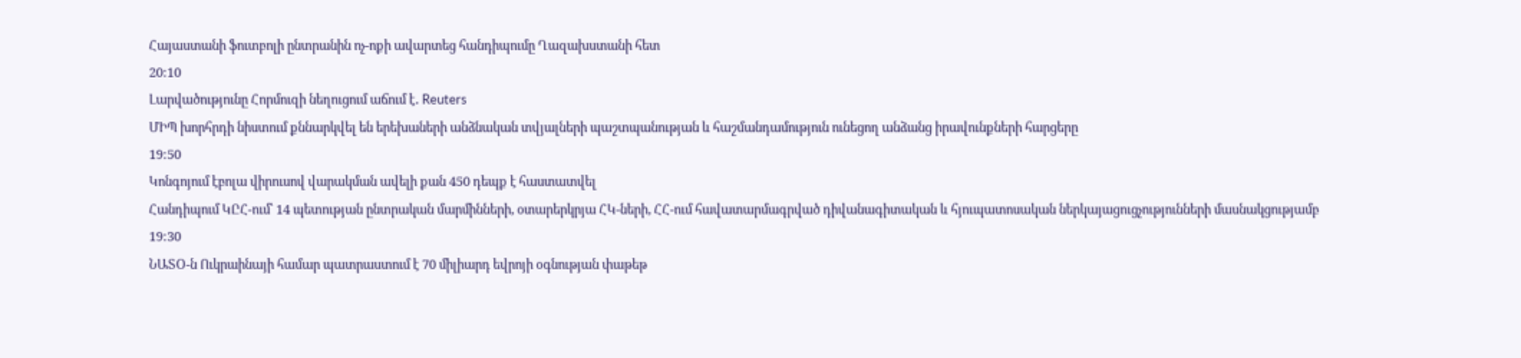Հայաստանի ֆուտբոլի ընտրանին ոչ-ոքի ավարտեց հանդիպումը Ղազախստանի հետ
20:10
Լարվածությունը Հորմուզի նեղուցում աճում է․ Reuters
ՄԻՊ խորհրդի նիստում քննարկվել են երեխաների անձնական տվյալների պաշտպանության և հաշմանդամություն ունեցող անձանց իրավունքների հարցերը
19:50
Կոնգոյում էբոլա վիրուսով վարակման ավելի քան 450 դեպք է հաստատվել
Հանդիպում ԿԸՀ-ում՝ 14 պետության ընտրական մարմինների, օտարերկրյա ՀԿ-ների, ՀՀ-ում հավատարմագրված դիվանագիտական և հյուպատոսական ներկայացուցչությունների մասնակցությամբ
19:30
ՆԱՏՕ-ն Ուկրաինայի համար պատրաստում է 70 միլիարդ եվրոյի օգնության փաթեթ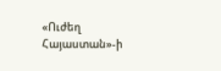«Ուժեղ Հայաստան»-ի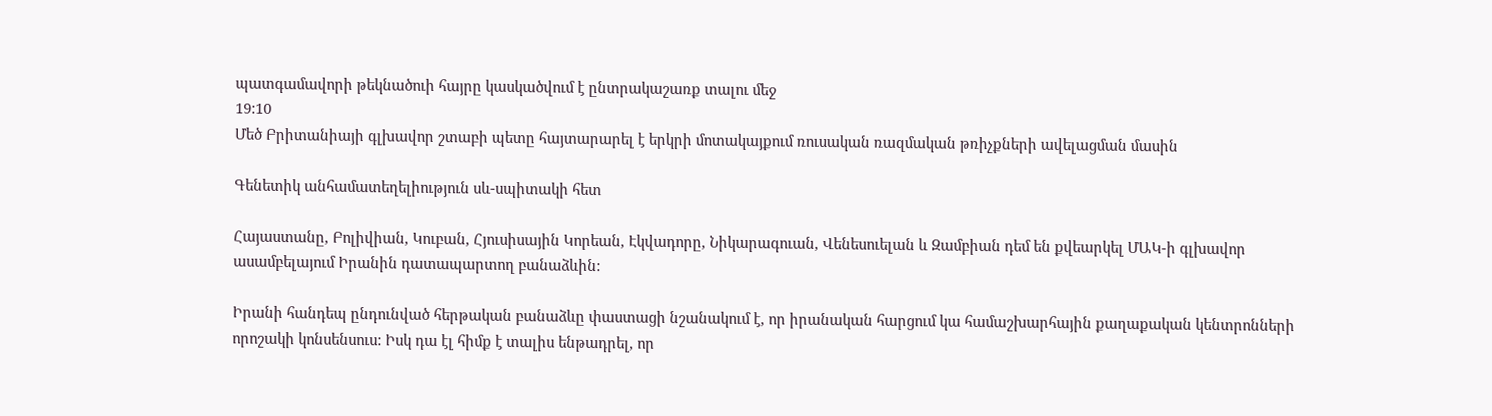պատգամավորի թեկնածուի հայրը կասկածվում է ընտրակաշառք տալու մեջ
19:10
Մեծ Բրիտանիայի գլխավոր շտաբի պետը հայտարարել է երկրի մոտակայքում ռուսական ռազմական թռիչքների ավելացման մասին

Գենետիկ անհամատեղելիություն սև-սպիտակի հետ

Հայաստանը, Բոլիվիան, Կուբան, Հյուսիսային Կորեան, Էկվադորը, Նիկարագուան, Վենեսուելան և Զամբիան դեմ են քվեարկել ՄԱԿ-ի գլխավոր ասամբելայում Իրանին դատապարտող բանաձևին:

Իրանի հանդեպ ընդունված հերթական բանաձևը փաստացի նշանակում է, որ իրանական հարցում կա համաշխարհային քաղաքական կենտրոնների որոշակի կոնսենսուս: Իսկ դա էլ հիմք է տալիս ենթադրել, որ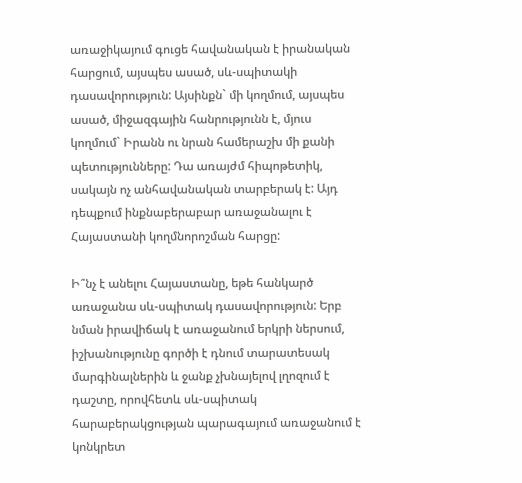առաջիկայում գուցե հավանական է իրանական հարցում, այսպես ասած, սև-սպիտակի դասավորություն: Այսինքն` մի կողմում, այսպես ասած, միջազգային հանրությունն է, մյուս կողմում` Իրանն ու նրան համերաշխ մի քանի պետությունները: Դա առայժմ հիպոթետիկ, սակայն ոչ անհավանական տարբերակ է: Այդ դեպքում ինքնաբերաբար առաջանալու է Հայաստանի կողմնորոշման հարցը:

Ի՞նչ է անելու Հայաստանը, եթե հանկարծ առաջանա սև-սպիտակ դասավորություն: Երբ նման իրավիճակ է առաջանում երկրի ներսում, իշխանությունը գործի է դնում տարատեսակ մարգինալներին և ջանք չխնայելով լղոզում է դաշտը, որովհետև սև-սպիտակ հարաբերակցության պարագայում առաջանում է կոնկրետ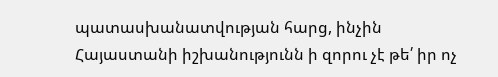պատասխանատվության հարց, ինչին Հայաստանի իշխանությունն ի զորու չէ թե՛ իր ոչ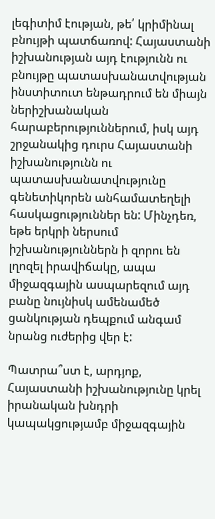լեգիտիմ էության, թե՛ կրիմինալ բնույթի պատճառով: Հայաստանի իշխանության այդ էությունն ու բնույթը պատասխանատվության ինստիտուտ ենթադրում են միայն ներիշխանական հարաբերություններում, իսկ այդ շրջանակից դուրս Հայաստանի իշխանությունն ու պատասխանատվությունը գենետիկորեն անհամատեղելի հասկացություններ են: Մինչդեռ, եթե երկրի ներսում իշխանություններն ի զորու են լղոզել իրավիճակը, ապա միջազգային ասպարեզում այդ բանը նույնիսկ ամենամեծ ցանկության դեպքում անգամ նրանց ուժերից վեր է:

Պատրա՞ստ է, արդյոք, Հայաստանի իշխանությունը կրել իրանական խնդրի կապակցությամբ միջազգային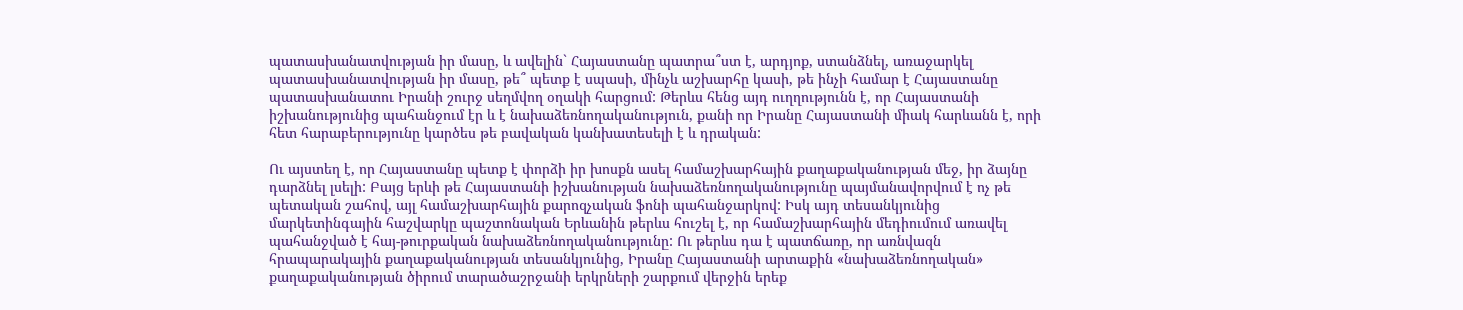պատասխանատվության իր մասը, և ավելին` Հայաստանը պատրա՞ստ է, արդյոք, ստանձնել, առաջարկել պատասխանատվության իր մասը, թե՞ պետք է սպասի, մինչև աշխարհը կասի, թե ինչի համար է Հայաստանը պատասխանատու Իրանի շուրջ սեղմվող օղակի հարցում: Թերևս հենց այդ ուղղությունն է, որ Հայաստանի իշխանությունից պահանջում էր և է նախաձեռնողականություն, քանի որ Իրանը Հայաստանի միակ հարևանն է, որի հետ հարաբերությունը կարծես թե բավական կանխատեսելի է և դրական:

Ու այստեղ է, որ Հայաստանը պետք է փորձի իր խոսքն ասել համաշխարհային քաղաքականության մեջ, իր ձայնը դարձնել լսելի: Բայց երևի թե Հայաստանի իշխանության նախաձեռնողականությունը պայմանավորվում է ոչ թե պետական շահով, այլ համաշխարհային քարոզչական ֆոնի պահանջարկով: Իսկ այդ տեսանկյունից մարկետինգային հաշվարկը պաշտոնական Երևանին թերևս հուշել է, որ համաշխարհային մեդիումում առավել պահանջված է հայ-թուրքական նախաձեռնողականությունը: Ու թերևս դա է պատճառը, որ առնվազն հրապարակային քաղաքականության տեսանկյունից, Իրանը Հայաստանի արտաքին «նախաձեռնողական» քաղաքականության ծիրում տարածաշրջանի երկրների շարքում վերջին երեք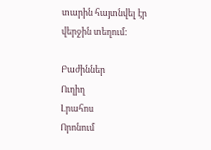տարին հայտնվել էր վերջին տեղում:

Բաժիններ
Ուղիղ
Լրահոս
Որոնում